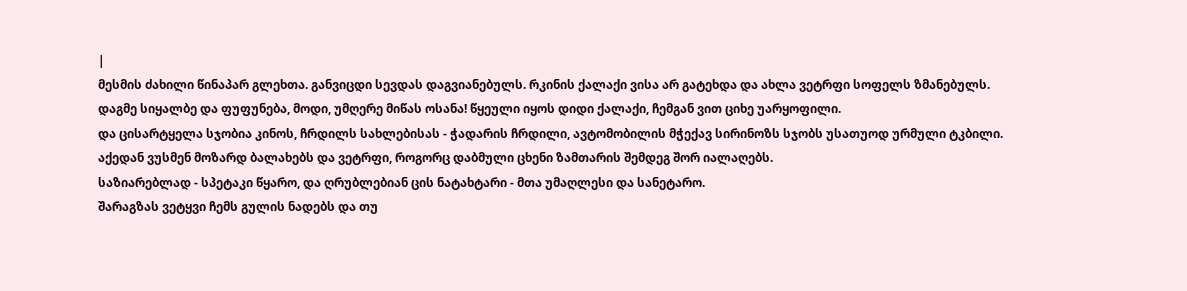|
მესმის ძახილი წინაპარ გლეხთა. განვიცდი სევდას დაგვიანებულს. რკინის ქალაქი ვისა არ გატეხდა და ახლა ვეტრფი სოფელს ზმანებულს.
დაგმე სიყალბე და ფუფუნება, მოდი, უმღერე მიწას ოსანა! წყეული იყოს დიდი ქალაქი, ჩემგან ვით ციხე უარყოფილი.
და ცისარტყელა სჯობია კინოს, ჩრდილს სახლებისას - ჭადარის ჩრდილი, ავტომობილის მჭექავ სირინოზს სჯობს უსათუოდ ურმული ტკბილი.
აქედან ვუსმენ მოზარდ ბალახებს და ვეტრფი, როგორც დაბმული ცხენი ზამთარის შემდეგ შორ იალაღებს.
საზიარებლად - სპეტაკი წყარო, და ღრუბლებიან ცის ნატახტარი - მთა უმაღლესი და სანეტარო.
შარაგზას ვეტყვი ჩემს გულის ნადებს და თუ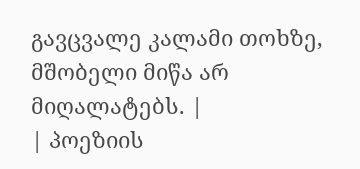გავცვალე კალამი თოხზე, მშობელი მიწა არ მიღალატებს. |
| პოეზიის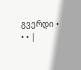გვერდი • • • |